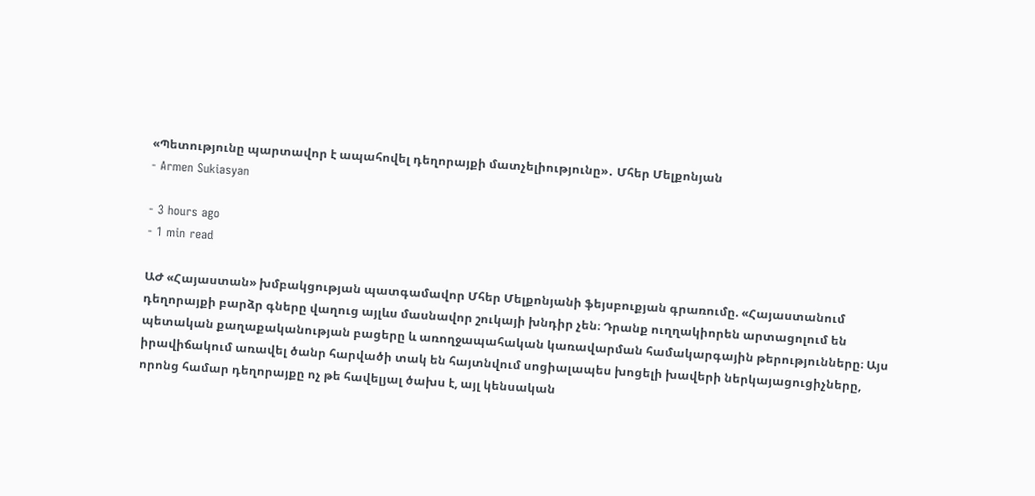«Պետությունը պարտավոր է ապահովել դեղորայքի մատչելիությունը»․ Մհեր Մելքոնյան
- Armen Sukiasyan

- 3 hours ago
- 1 min read

ԱԺ «Հայաստան» խմբակցության պատգամավոր Մհեր Մելքոնյանի ֆեյսբուքյան գրառումը. «Հայաստանում դեղորայքի բարձր գները վաղուց այլևս մասնավոր շուկայի խնդիր չեն։ Դրանք ուղղակիորեն արտացոլում են պետական քաղաքականության բացերը և առողջապահական կառավարման համակարգային թերությունները։ Այս իրավիճակում առավել ծանր հարվածի տակ են հայտնվում սոցիալապես խոցելի խավերի ներկայացուցիչները, որոնց համար դեղորայքը ոչ թե հավելյալ ծախս է, այլ կենսական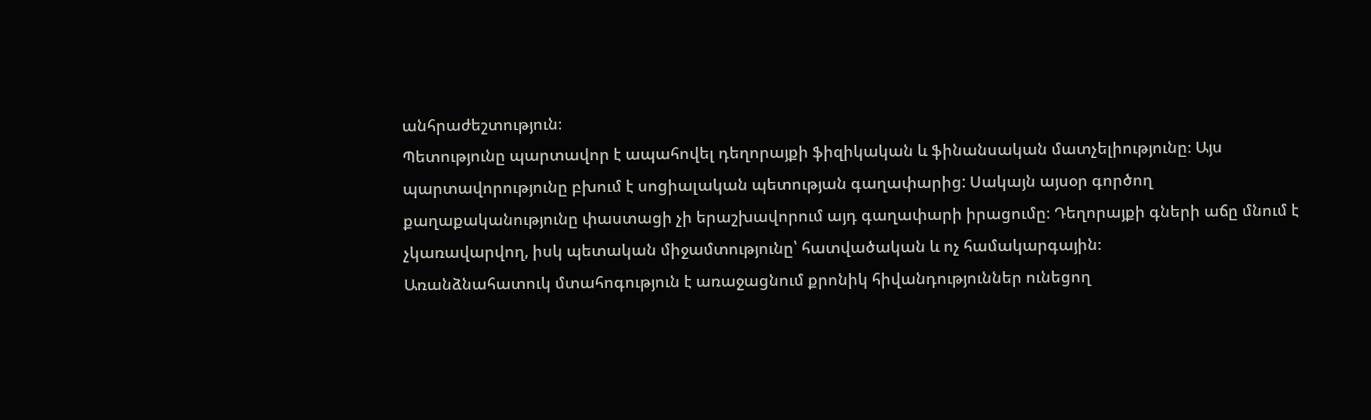անհրաժեշտություն։
Պետությունը պարտավոր է ապահովել դեղորայքի ֆիզիկական և ֆինանսական մատչելիությունը։ Այս պարտավորությունը բխում է սոցիալական պետության գաղափարից: Սակայն այսօր գործող քաղաքականությունը փաստացի չի երաշխավորում այդ գաղափարի իրացումը։ Դեղորայքի գների աճը մնում է չկառավարվող, իսկ պետական միջամտությունը՝ հատվածական և ոչ համակարգային։
Առանձնահատուկ մտահոգություն է առաջացնում քրոնիկ հիվանդություններ ունեցող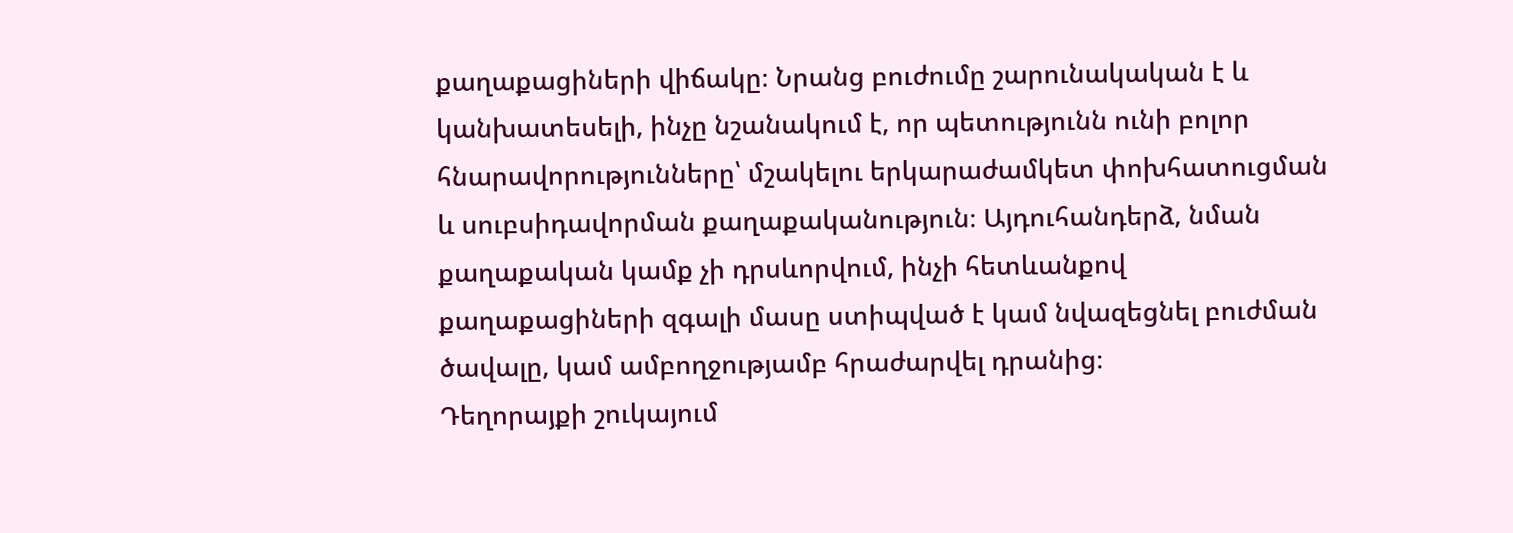քաղաքացիների վիճակը։ Նրանց բուժումը շարունակական է և կանխատեսելի, ինչը նշանակում է, որ պետությունն ունի բոլոր հնարավորությունները՝ մշակելու երկարաժամկետ փոխհատուցման և սուբսիդավորման քաղաքականություն։ Այդուհանդերձ, նման քաղաքական կամք չի դրսևորվում, ինչի հետևանքով քաղաքացիների զգալի մասը ստիպված է կամ նվազեցնել բուժման ծավալը, կամ ամբողջությամբ հրաժարվել դրանից։
Դեղորայքի շուկայում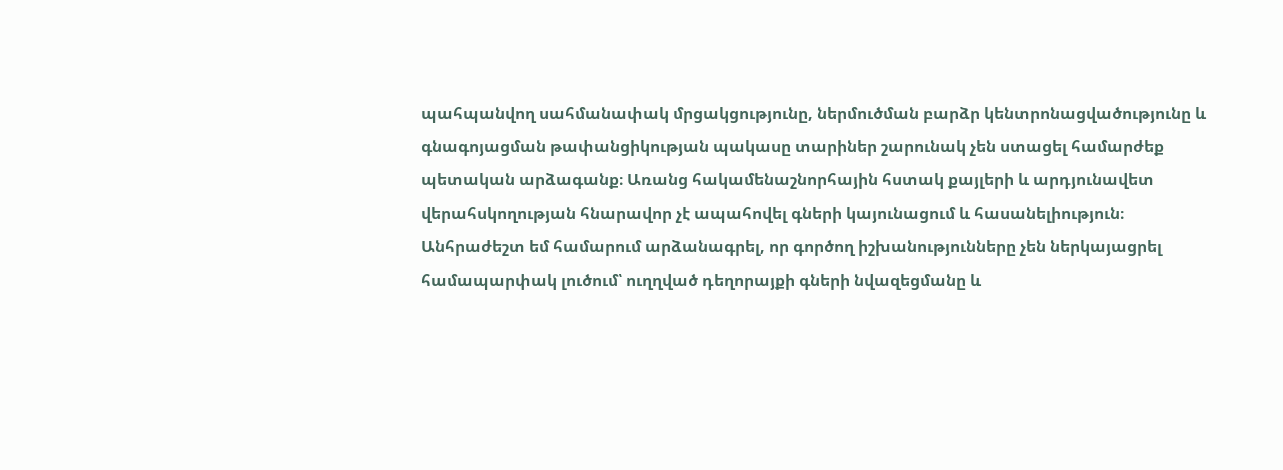պահպանվող սահմանափակ մրցակցությունը, ներմուծման բարձր կենտրոնացվածությունը և գնագոյացման թափանցիկության պակասը տարիներ շարունակ չեն ստացել համարժեք պետական արձագանք։ Առանց հակամենաշնորհային հստակ քայլերի և արդյունավետ վերահսկողության հնարավոր չէ ապահովել գների կայունացում և հասանելիություն։
Անհրաժեշտ եմ համարում արձանագրել, որ գործող իշխանությունները չեն ներկայացրել համապարփակ լուծում՝ ուղղված դեղորայքի գների նվազեցմանը և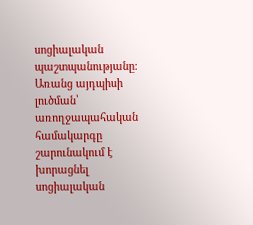սոցիալական պաշտպանությանը։ Առանց այդպիսի լուծման՝ առողջապահական համակարգը շարունակում է խորացնել սոցիալական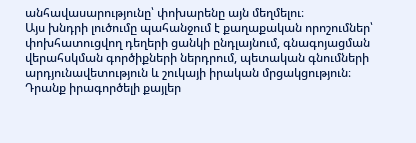անհավասարությունը՝ փոխարենը այն մեղմելու։
Այս խնդրի լուծումը պահանջում է քաղաքական որոշումներ՝ փոխհատուցվող դեղերի ցանկի ընդլայնում, գնագոյացման վերահսկման գործիքների ներդրում, պետական գնումների արդյունավետություն և շուկայի իրական մրցակցություն։
Դրանք իրագործելի քայլեր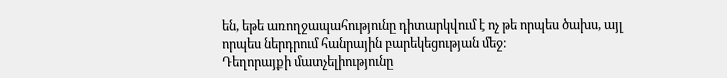են, եթե առողջապահությունը դիտարկվում է ոչ թե որպես ծախս, այլ որպես ներդրում հանրային բարեկեցության մեջ։
Դեղորայքի մատչելիությունը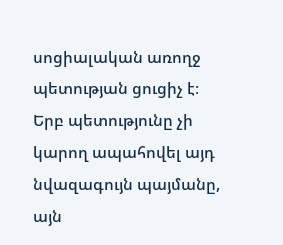սոցիալական առողջ պետության ցուցիչ է։
Երբ պետությունը չի կարող ապահովել այդ նվազագույն պայմանը, այն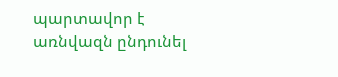պարտավոր է առնվազն ընդունել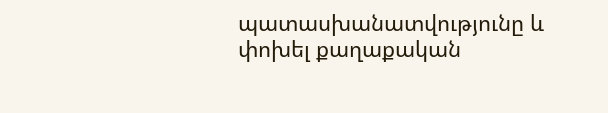պատասխանատվությունը և փոխել քաղաքական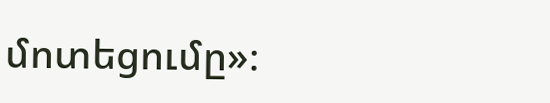մոտեցումը»։